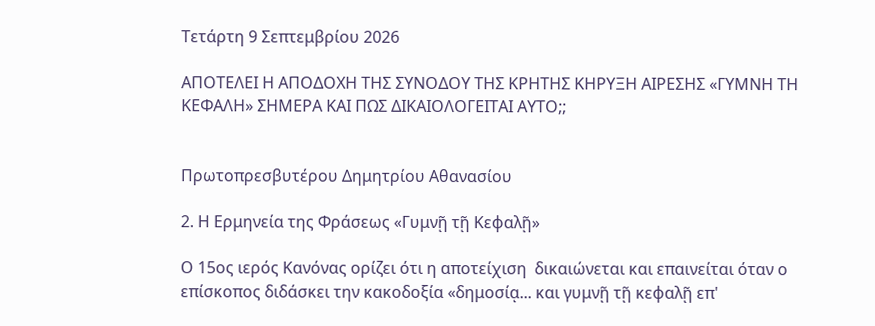Τετάρτη 9 Σεπτεμβρίου 2026

AΠΟΤΕΛΕΙ Η ΑΠΟΔΟΧΗ ΤΗΣ ΣΥΝΟΔΟΥ ΤΗΣ ΚΡΗΤΗΣ ΚΗΡΥΞΗ ΑΙΡΕΣΗΣ «ΓΥΜΝΗ ΤΗ ΚΕΦΑΛΗ» ΣΗΜΕΡΑ ΚΑΙ ΠΩΣ ΔΙΚΑΙΟΛΟΓΕΙΤΑΙ ΑΥΤΟ;;


Πρωτοπρεσβυτέρου Δημητρίου Αθανασίου

2. Η Ερμηνεία της Φράσεως «Γυμνῇ τῇ Κεφαλῇ»

Ο 15ος ιερός Κανόνας ορίζει ότι η αποτείχιση  δικαιώνεται και επαινείται όταν ο επίσκοπος διδάσκει την κακοδοξία «δημοσίᾳ... και γυμνῇ τῇ κεφαλῇ επ'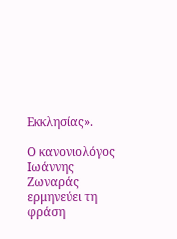Εκκλησίας».

Ο κανονιολόγος Ιωάννης Ζωναράς ερμηνεύει τη φράση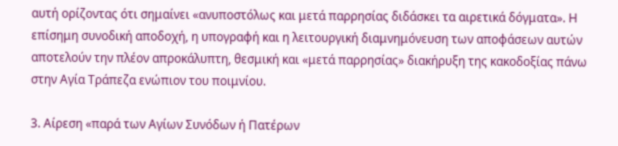αυτή ορίζοντας ότι σημαίνει «ανυποστόλως και μετά παρρησίας διδάσκει τα αιρετικά δόγματα». Η επίσημη συνοδική αποδοχή, η υπογραφή και η λειτουργική διαμνημόνευση των αποφάσεων αυτών αποτελούν την πλέον απροκάλυπτη, θεσμική και «μετά παρρησίας» διακήρυξη της κακοδοξίας πάνω στην Αγία Τράπεζα ενώπιον του ποιμνίου.

3. Αίρεση «παρά των Αγίων Συνόδων ή Πατέρων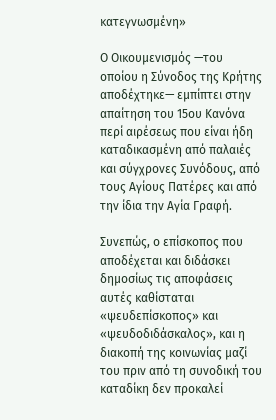κατεγνωσμένη»

Ο Οικουμενισμός —του οποίου η Σύνοδος της Κρήτης αποδέχτηκε— εμπίπτει στην απαίτηση του 15ου Κανόνα περί αιρέσεως που είναι ήδη καταδικασμένη από παλαιές και σύγχρονες Συνόδους, από τους Αγίους Πατέρες και από την ίδια την Αγία Γραφή.

Συνεπώς, ο επίσκοπος που αποδέχεται και διδάσκει δημοσίως τις αποφάσεις αυτές καθίσταται «ψευδεπίσκοπος» και «ψευδοδιδάσκαλος», και η διακοπή της κοινωνίας μαζί του πριν από τη συνοδική του καταδίκη δεν προκαλεί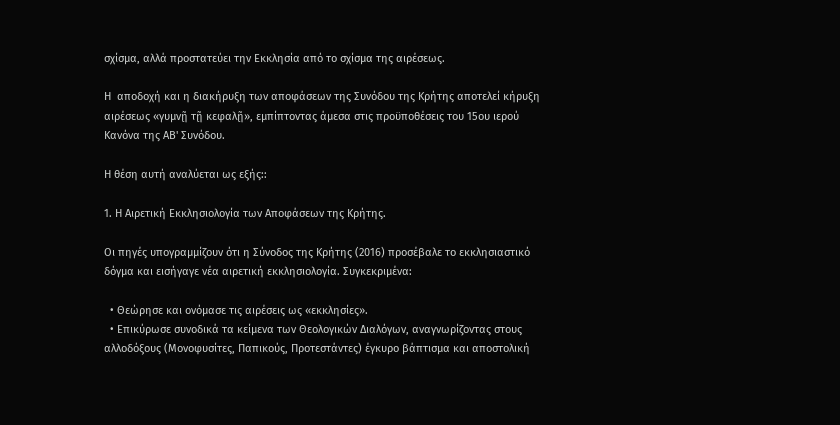σχίσμα, αλλά προστατεύει την Εκκλησία από το σχίσμα της αιρέσεως.

Η  αποδοχή και η διακήρυξη των αποφάσεων της Συνόδου της Κρήτης αποτελεί κήρυξη αιρέσεως «γυμνῇ τῇ κεφαλῇ», εμπίπτοντας άμεσα στις προϋποθέσεις του 15ου ιερού Κανόνα της ΑΒ' Συνόδου.

Η θέση αυτή αναλύεται ως εξής::

1. Η Αιρετική Εκκλησιολογία των Αποφάσεων της Κρήτης.

Οι πηγές υπογραμμίζουν ότι η Σύνοδος της Κρήτης (2016) προσέβαλε το εκκλησιαστικό δόγμα και εισήγαγε νέα αιρετική εκκλησιολογία. Συγκεκριμένα:

  • Θεώρησε και ονόμασε τις αιρέσεις ως «εκκλησίες».
  • Επικύρωσε συνοδικά τα κείμενα των Θεολογικών Διαλόγων, αναγνωρίζοντας στους αλλοδόξους (Μονοφυσίτες, Παπικούς, Προτεστάντες) έγκυρο βάπτισμα και αποστολική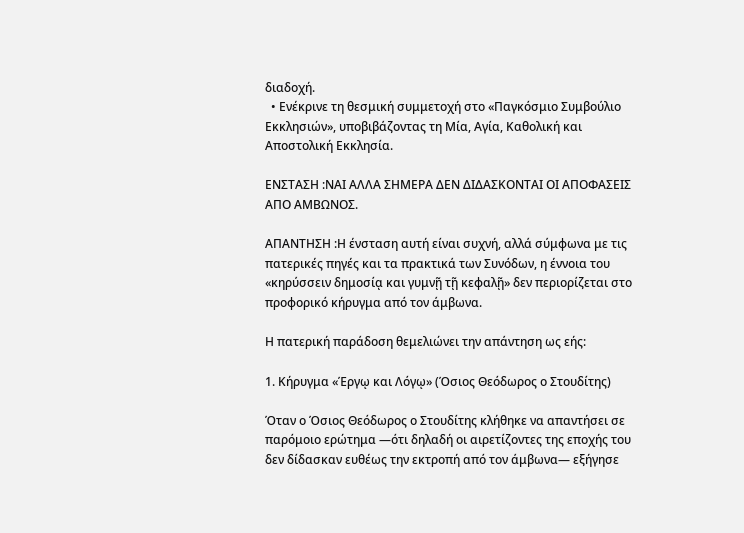διαδοχή.
  • Ενέκρινε τη θεσμική συμμετοχή στο «Παγκόσμιο Συμβούλιο Εκκλησιών», υποβιβάζοντας τη Μία, Αγία, Καθολική και Αποστολική Εκκλησία.

ΕΝΣΤΑΣΗ :ΝΑΙ ΑΛΛΑ ΣΗΜΕΡΑ ΔΕΝ ΔΙΔΑΣΚΟΝΤΑΙ ΟΙ ΑΠΟΦΑΣΕΙΣ ΑΠΟ ΑΜΒΩΝΟΣ.

ΑΠΑΝΤΗΣΗ :Η ένσταση αυτή είναι συχνή, αλλά σύμφωνα με τις πατερικές πηγές και τα πρακτικά των Συνόδων, η έννοια του «κηρύσσειν δημοσίᾳ και γυμνῇ τῇ κεφαλῇ» δεν περιορίζεται στο προφορικό κήρυγμα από τον άμβωνα.

Η πατερική παράδοση θεμελιώνει την απάντηση ως εής:

1. Κήρυγμα «Έργῳ και Λόγῳ» (Όσιος Θεόδωρος ο Στουδίτης)

Όταν ο Όσιος Θεόδωρος ο Στουδίτης κλήθηκε να απαντήσει σε παρόμοιο ερώτημα —ότι δηλαδή οι αιρετίζοντες της εποχής του δεν δίδασκαν ευθέως την εκτροπή από τον άμβωνα— εξήγησε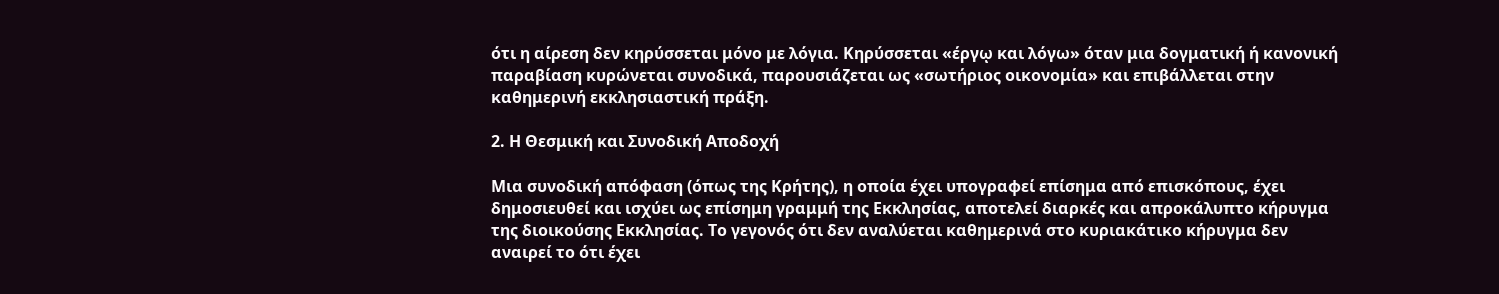ότι η αίρεση δεν κηρύσσεται μόνο με λόγια. Κηρύσσεται «έργῳ και λόγω» όταν μια δογματική ή κανονική παραβίαση κυρώνεται συνοδικά, παρουσιάζεται ως «σωτήριος οικονομία» και επιβάλλεται στην καθημερινή εκκλησιαστική πράξη.

2. Η Θεσμική και Συνοδική Αποδοχή

Μια συνοδική απόφαση (όπως της Κρήτης), η οποία έχει υπογραφεί επίσημα από επισκόπους, έχει δημοσιευθεί και ισχύει ως επίσημη γραμμή της Εκκλησίας, αποτελεί διαρκές και απροκάλυπτο κήρυγμα της διοικούσης Εκκλησίας. Το γεγονός ότι δεν αναλύεται καθημερινά στο κυριακάτικο κήρυγμα δεν αναιρεί το ότι έχει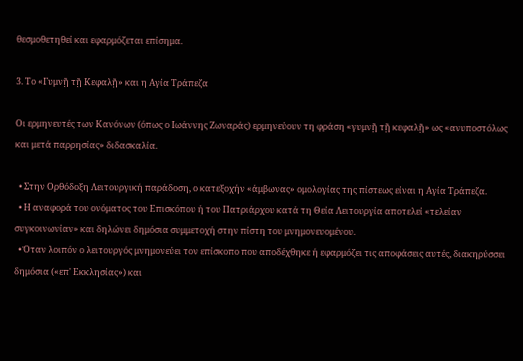θεσμοθετηθεί και εφαρμόζεται επίσημα.

3. Το «Γυμνῇ τῇ Κεφαλῇ» και η Αγία Τράπεζα

Οι ερμηνευτές των Κανόνων (όπως ο Ιωάννης Ζωναράς) ερμηνεύουν τη φράση «γυμνῇ τῇ κεφαλῇ» ως «ανυποστόλως και μετά παρρησίας» διδασκαλία.

  • Στην Ορθόδοξη Λειτουργική παράδοση, ο κατεξοχήν «άμβωνας» ομολογίας της πίστεως είναι η Αγία Τράπεζα.
  • Η αναφορά του ονόματος του Επισκόπου ή του Πατριάρχου κατά τη Θεία Λειτουργία αποτελεί «τελείαν συγκοινωνίαν» και δηλώνει δημόσια συμμετοχή στην πίστη του μνημονευομένου.
  • Όταν λοιπόν ο λειτουργός μνημονεύει τον επίσκοπο που αποδέχθηκε ή εφαρμόζει τις αποφάσεις αυτές, διακηρύσσει δημόσια («επ' Εκκλησίας») και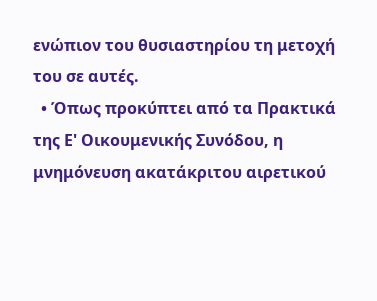ενώπιον του θυσιαστηρίου τη μετοχή του σε αυτές.
  • Όπως προκύπτει από τα Πρακτικά της Ε' Οικουμενικής Συνόδου, η μνημόνευση ακατάκριτου αιρετικού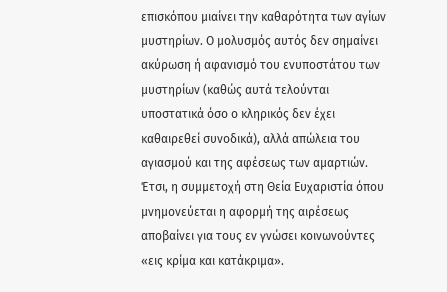επισκόπου μιαίνει την καθαρότητα των αγίων μυστηρίων. Ο μολυσμός αυτός δεν σημαίνει ακύρωση ή αφανισμό του ενυποστάτου των μυστηρίων (καθώς αυτά τελούνται υποστατικά όσο ο κληρικός δεν έχει καθαιρεθεί συνοδικά), αλλά απώλεια του αγιασμού και της αφέσεως των αμαρτιών. Έτσι, η συμμετοχή στη Θεία Ευχαριστία όπου μνημονεύεται η αφορμή της αιρέσεως αποβαίνει για τους εν γνώσει κοινωνούντες «εις κρίμα και κατάκριμα».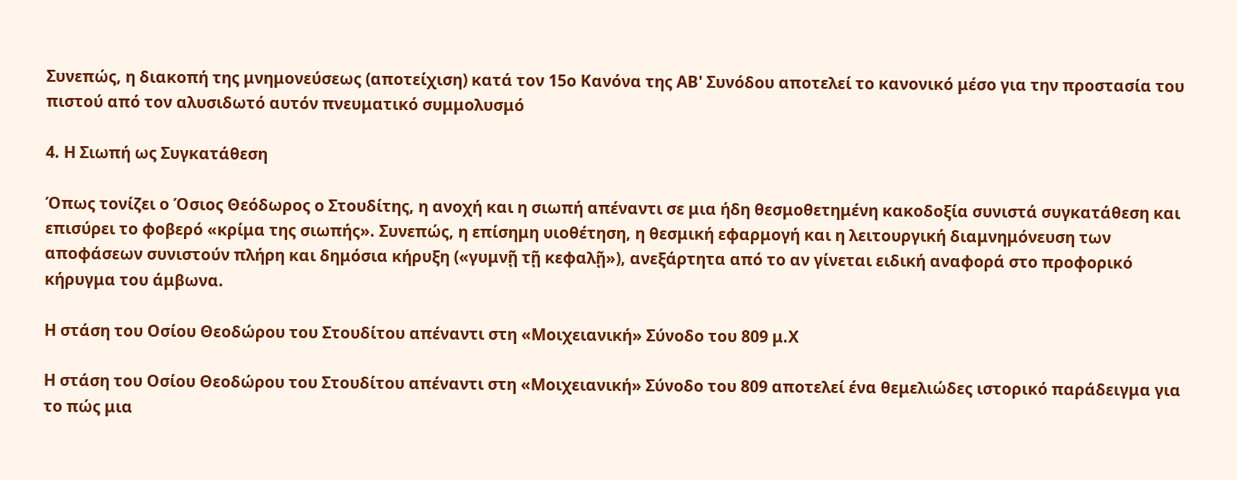Συνεπώς, η διακοπή της μνημονεύσεως (αποτείχιση) κατά τον 15ο Κανόνα της ΑΒ' Συνόδου αποτελεί το κανονικό μέσο για την προστασία του πιστού από τον αλυσιδωτό αυτόν πνευματικό συμμολυσμό

4. Η Σιωπή ως Συγκατάθεση

Όπως τονίζει ο Όσιος Θεόδωρος ο Στουδίτης, η ανοχή και η σιωπή απέναντι σε μια ήδη θεσμοθετημένη κακοδοξία συνιστά συγκατάθεση και επισύρει το φοβερό «κρίμα της σιωπής». Συνεπώς, η επίσημη υιοθέτηση, η θεσμική εφαρμογή και η λειτουργική διαμνημόνευση των αποφάσεων συνιστούν πλήρη και δημόσια κήρυξη («γυμνῇ τῇ κεφαλῇ»), ανεξάρτητα από το αν γίνεται ειδική αναφορά στο προφορικό κήρυγμα του άμβωνα.

Η στάση του Οσίου Θεοδώρου του Στουδίτου απέναντι στη «Μοιχειανική» Σύνοδο του 809 μ.Χ

Η στάση του Οσίου Θεοδώρου του Στουδίτου απέναντι στη «Μοιχειανική» Σύνοδο του 809 αποτελεί ένα θεμελιώδες ιστορικό παράδειγμα για το πώς μια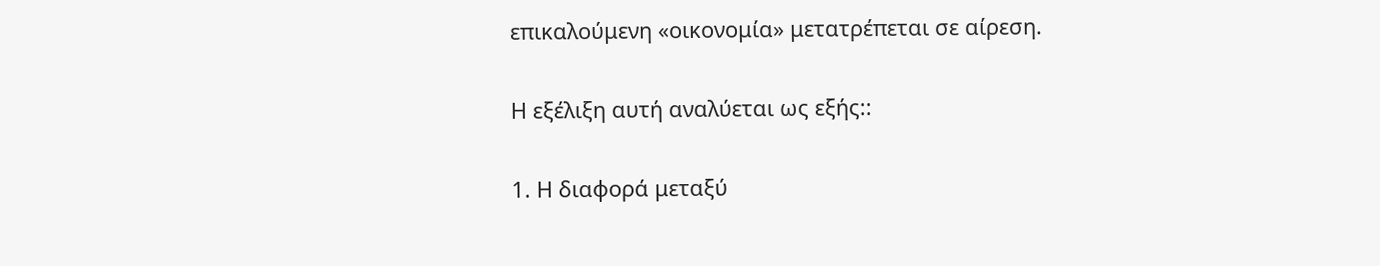επικαλούμενη «οικονομία» μετατρέπεται σε αίρεση.

Η εξέλιξη αυτή αναλύεται ως εξής::

1. Η διαφορά μεταξύ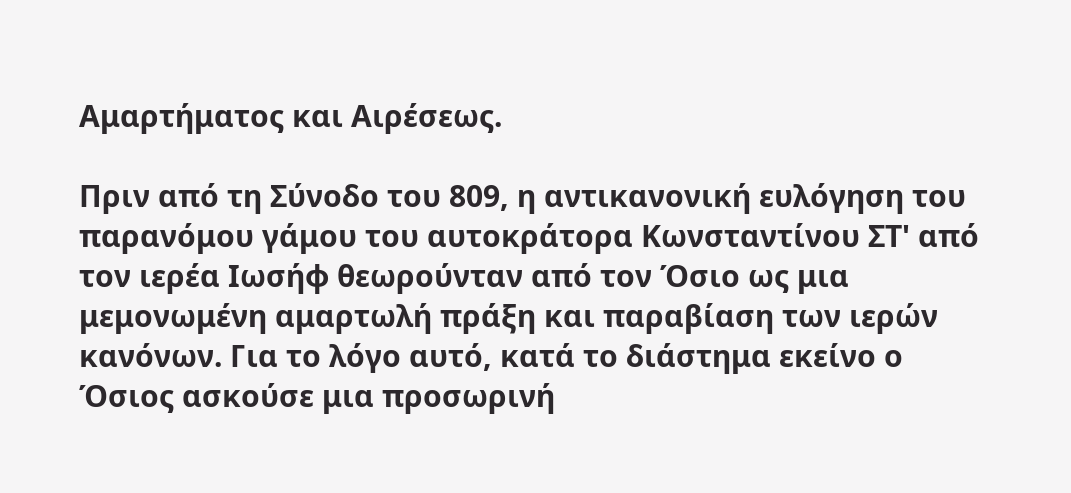Αμαρτήματος και Αιρέσεως.

Πριν από τη Σύνοδο του 809, η αντικανονική ευλόγηση του παρανόμου γάμου του αυτοκράτορα Κωνσταντίνου ΣΤ' από τον ιερέα Ιωσήφ θεωρούνταν από τον Όσιο ως μια μεμονωμένη αμαρτωλή πράξη και παραβίαση των ιερών κανόνων. Για το λόγο αυτό, κατά το διάστημα εκείνο ο Όσιος ασκούσε μια προσωρινή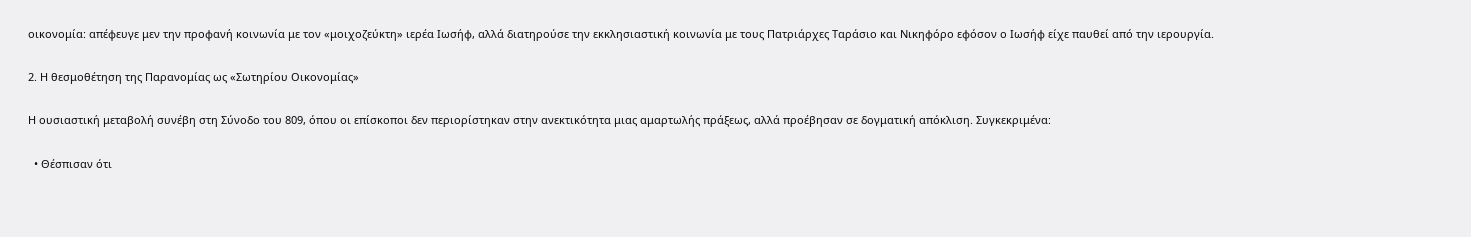οικονομία: απέφευγε μεν την προφανή κοινωνία με τον «μοιχοζεύκτη» ιερέα Ιωσήφ, αλλά διατηρούσε την εκκλησιαστική κοινωνία με τους Πατριάρχες Ταράσιο και Νικηφόρο εφόσον ο Ιωσήφ είχε παυθεί από την ιερουργία.

2. Η θεσμοθέτηση της Παρανομίας ως «Σωτηρίου Οικονομίας»

Η ουσιαστική μεταβολή συνέβη στη Σύνοδο του 809, όπου οι επίσκοποι δεν περιορίστηκαν στην ανεκτικότητα μιας αμαρτωλής πράξεως, αλλά προέβησαν σε δογματική απόκλιση. Συγκεκριμένα:

  • Θέσπισαν ότι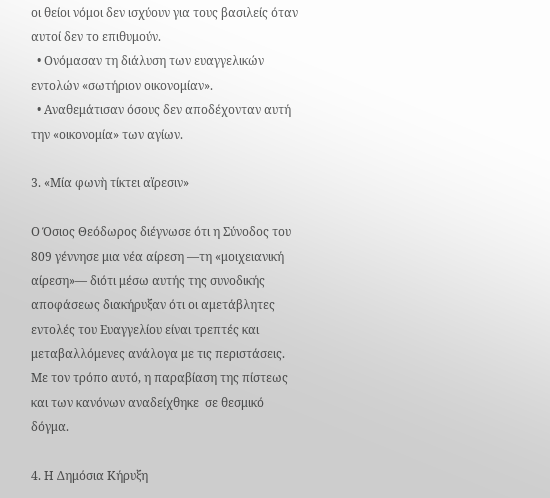οι θείοι νόμοι δεν ισχύουν για τους βασιλείς όταν αυτοί δεν το επιθυμούν.
  • Ονόμασαν τη διάλυση των ευαγγελικών εντολών «σωτήριον οικονομίαν».
  • Αναθεμάτισαν όσους δεν αποδέχονταν αυτή την «οικονομία» των αγίων.

3. «Μία φωνὴ τίκτει αἵρεσιν»

Ο Όσιος Θεόδωρος διέγνωσε ότι η Σύνοδος του 809 γέννησε μια νέα αίρεση —τη «μοιχειανική αίρεση»— διότι μέσω αυτής της συνοδικής αποφάσεως διακήρυξαν ότι οι αμετάβλητες εντολές του Ευαγγελίου είναι τρεπτές και μεταβαλλόμενες ανάλογα με τις περιστάσεις. Με τον τρόπο αυτό, η παραβίαση της πίστεως και των κανόνων αναδείχθηκε  σε θεσμικό δόγμα.

4. Η Δημόσια Κήρυξη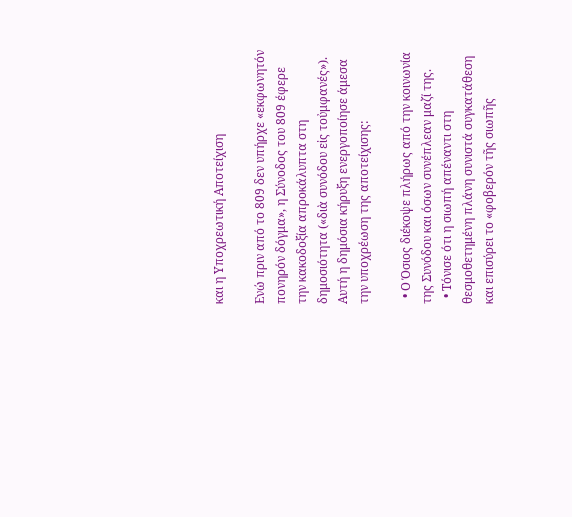και η Υποχρεωτική Αποτείχιση

Ενώ πριν από το 809 δεν υπήρχε «εκφωνητόν πονηρόν δόγμα», η Σύνοδος του 809 έφερε την κακοδοξία απροκάλυπτα στη δημοσιότητα («διὰ συνόδου εἰς τοὐμφανές»). Αυτή η δημόσια κήρυξη ενεργοποίησε άμεσα την υποχρέωση της αποτείχισης:

  • Ο Όσιος διέκοψε πλήρως από την κοινωνία της Συνόδου και όσων συνέπλεαν μαζί της.
  • Τόνισε ότι η σιωπή απέναντι στη θεσμοθετημένη πλάνη συνιστά συγκατάθεση και επισύρει το «φοβερόν τῆς σιωπῆς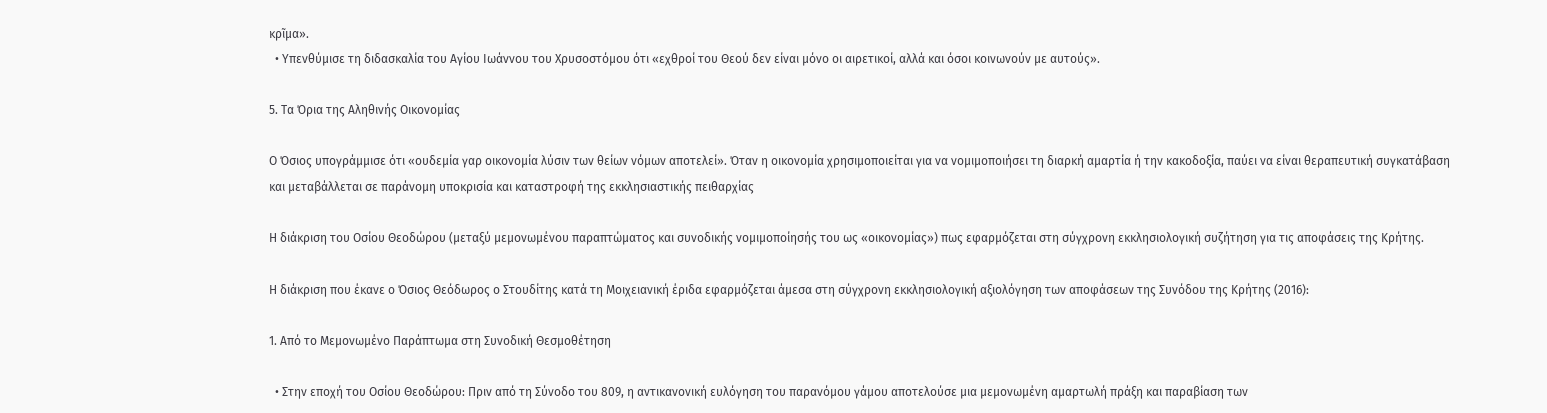κρῖμα».
  • Υπενθύμισε τη διδασκαλία του Αγίου Ιωάννου του Χρυσοστόμου ότι «εχθροί του Θεού δεν είναι μόνο οι αιρετικοί, αλλά και όσοι κοινωνούν με αυτούς».

5. Τα Όρια της Αληθινής Οικονομίας

Ο Όσιος υπογράμμισε ότι «ουδεμία γαρ οικονομία λύσιν των θείων νόμων αποτελεί». Όταν η οικονομία χρησιμοποιείται για να νομιμοποιήσει τη διαρκή αμαρτία ή την κακοδοξία, παύει να είναι θεραπευτική συγκατάβαση και μεταβάλλεται σε παράνομη υποκρισία και καταστροφή της εκκλησιαστικής πειθαρχίας

Η διάκριση του Οσίου Θεοδώρου (μεταξύ μεμονωμένου παραπτώματος και συνοδικής νομιμοποίησής του ως «οικονομίας») πως εφαρμόζεται στη σύγχρονη εκκλησιολογική συζήτηση για τις αποφάσεις της Κρήτης.

Η διάκριση που έκανε ο Όσιος Θεόδωρος ο Στουδίτης κατά τη Μοιχειανική έριδα εφαρμόζεται άμεσα στη σύγχρονη εκκλησιολογική αξιολόγηση των αποφάσεων της Συνόδου της Κρήτης (2016):

1. Από το Μεμονωμένο Παράπτωμα στη Συνοδική Θεσμοθέτηση

  • Στην εποχή του Οσίου Θεοδώρου: Πριν από τη Σύνοδο του 809, η αντικανονική ευλόγηση του παρανόμου γάμου αποτελούσε μια μεμονωμένη αμαρτωλή πράξη και παραβίαση των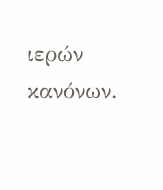ιερών κανόνων.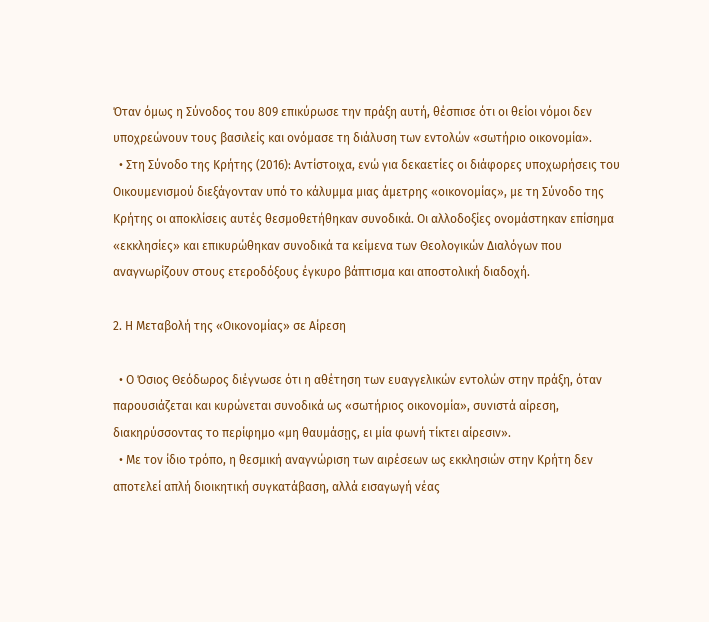Όταν όμως η Σύνοδος του 809 επικύρωσε την πράξη αυτή, θέσπισε ότι οι θείοι νόμοι δεν υποχρεώνουν τους βασιλείς και ονόμασε τη διάλυση των εντολών «σωτήριο οικονομία».
  • Στη Σύνοδο της Κρήτης (2016): Αντίστοιχα, ενώ για δεκαετίες οι διάφορες υποχωρήσεις του Οικουμενισμού διεξάγονταν υπό το κάλυμμα μιας άμετρης «οικονομίας», με τη Σύνοδο της Κρήτης οι αποκλίσεις αυτές θεσμοθετήθηκαν συνοδικά. Οι αλλοδοξίες ονομάστηκαν επίσημα «εκκλησίες» και επικυρώθηκαν συνοδικά τα κείμενα των Θεολογικών Διαλόγων που αναγνωρίζουν στους ετεροδόξους έγκυρο βάπτισμα και αποστολική διαδοχή.

2. Η Μεταβολή της «Οικονομίας» σε Αίρεση

  • Ο Όσιος Θεόδωρος διέγνωσε ότι η αθέτηση των ευαγγελικών εντολών στην πράξη, όταν παρουσιάζεται και κυρώνεται συνοδικά ως «σωτήριος οικονομία», συνιστά αίρεση, διακηρύσσοντας το περίφημο «μη θαυμάσῃς, ει μία φωνή τίκτει αίρεσιν».
  • Με τον ίδιο τρόπο, η θεσμική αναγνώριση των αιρέσεων ως εκκλησιών στην Κρήτη δεν αποτελεί απλή διοικητική συγκατάβαση, αλλά εισαγωγή νέας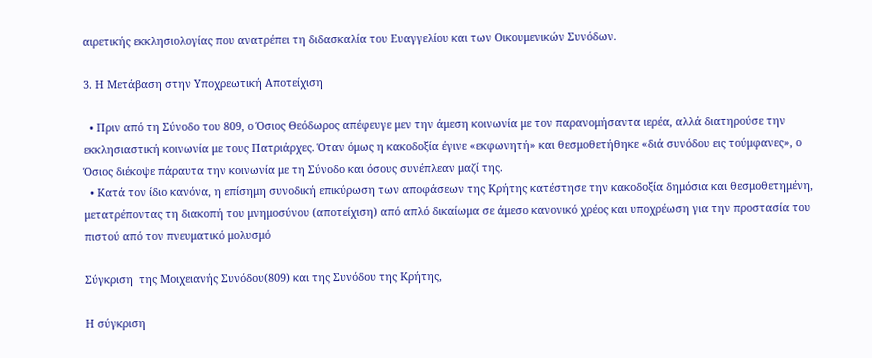αιρετικής εκκλησιολογίας που ανατρέπει τη διδασκαλία του Ευαγγελίου και των Οικουμενικών Συνόδων.

3. Η Μετάβαση στην Υποχρεωτική Αποτείχιση

  • Πριν από τη Σύνοδο του 809, ο Όσιος Θεόδωρος απέφευγε μεν την άμεση κοινωνία με τον παρανομήσαντα ιερέα, αλλά διατηρούσε την εκκλησιαστική κοινωνία με τους Πατριάρχες. Όταν όμως η κακοδοξία έγινε «εκφωνητή» και θεσμοθετήθηκε «διά συνόδου εις τούμφανες», ο Όσιος διέκοψε πάραυτα την κοινωνία με τη Σύνοδο και όσους συνέπλεαν μαζί της.
  • Κατά τον ίδιο κανόνα, η επίσημη συνοδική επικύρωση των αποφάσεων της Κρήτης κατέστησε την κακοδοξία δημόσια και θεσμοθετημένη, μετατρέποντας τη διακοπή του μνημοσύνου (αποτείχιση) από απλό δικαίωμα σε άμεσο κανονικό χρέος και υποχρέωση για την προστασία του πιστού από τον πνευματικό μολυσμό

Σύγκριση  της Μοιχειανής Συνόδου(809) και της Συνόδου της Κρήτης,

Η σύγκριση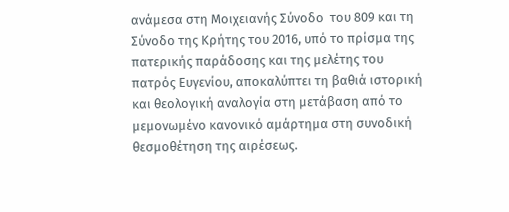ανάμεσα στη Μοιχειανής Σύνοδο  του 809 και τη Σύνοδο της Κρήτης του 2016, υπό το πρίσμα της πατερικής παράδοσης και της μελέτης του πατρός Ευγενίου, αποκαλύπτει τη βαθιά ιστορική και θεολογική αναλογία στη μετάβαση από το μεμονωμένο κανονικό αμάρτημα στη συνοδική θεσμοθέτηση της αιρέσεως.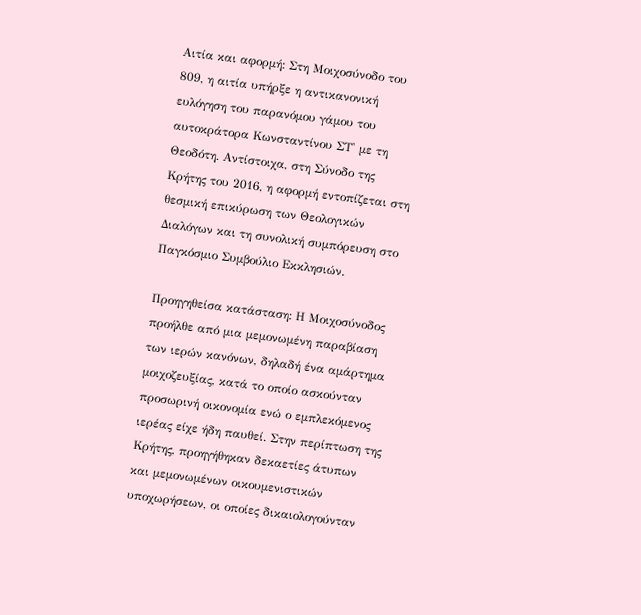Αιτία και αφορμή: Στη Μοιχοσύνοδο του 809, η αιτία υπήρξε η αντικανονική ευλόγηση του παρανόμου γάμου του αυτοκράτορα Κωνσταντίνου ΣΤ' με τη Θεοδότη. Αντίστοιχα, στη Σύνοδο της Κρήτης του 2016, η αφορμή εντοπίζεται στη θεσμική επικύρωση των Θεολογικών Διαλόγων και τη συνολική συμπόρευση στο Παγκόσμιο Συμβούλιο Εκκλησιών.

Προηγηθείσα κατάσταση: Η Μοιχοσύνοδος προήλθε από μια μεμονωμένη παραβίαση των ιερών κανόνων, δηλαδή ένα αμάρτημα μοιχοζευξίας, κατά το οποίο ασκούνταν προσωρινή οικονομία ενώ ο εμπλεκόμενος ιερέας είχε ήδη παυθεί. Στην περίπτωση της Κρήτης, προηγήθηκαν δεκαετίες άτυπων και μεμονωμένων οικουμενιστικών υποχωρήσεων, οι οποίες δικαιολογούνταν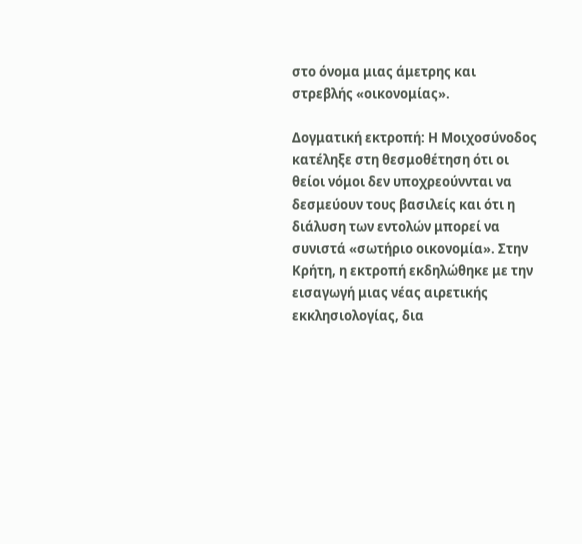στο όνομα μιας άμετρης και στρεβλής «οικονομίας».

Δογματική εκτροπή: Η Μοιχοσύνοδος κατέληξε στη θεσμοθέτηση ότι οι θείοι νόμοι δεν υποχρεούννται να δεσμεύουν τους βασιλείς και ότι η διάλυση των εντολών μπορεί να συνιστά «σωτήριο οικονομία». Στην Κρήτη, η εκτροπή εκδηλώθηκε με την εισαγωγή μιας νέας αιρετικής εκκλησιολογίας, δια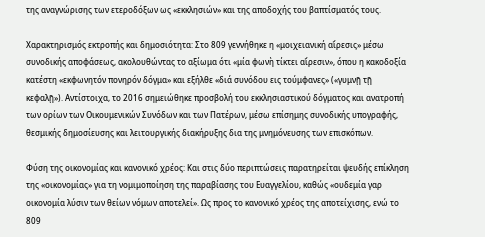της αναγνώρισης των ετεροδόξων ως «εκκλησιών» και της αποδοχής του βαπτίσματός τους.

Χαρακτηρισμός εκτροπής και δημοσιότητα: Στο 809 γεννήθηκε η «μοιχειανική αἵρεσις» μέσω συνοδικής αποφάσεως, ακολουθώντας το αξίωμα ότι «μία φωνὴ τίκτει αἵρεσιν», όπου η κακοδοξία κατέστη «εκφωνητόν πονηρόν δόγμα» και εξήλθε «διά συνόδου εις τούμφανες» («γυμνῇ τῇ κεφαλῇ»). Αντίστοιχα, το 2016 σημειώθηκε προσβολή του εκκλησιαστικού δόγματος και ανατροπή των ορίων των Οικουμενικών Συνόδων και των Πατέρων, μέσω επίσημης συνοδικής υπογραφής, θεσμικής δημοσίευσης και λειτουργικής διακήρυξης δια της μνημόνευσης των επισκόπων.

Φύση της οικονομίας και κανονικό χρέος: Και στις δύο περιπτώσεις παρατηρείται ψευδής επίκληση της «οικονομίας» για τη νομιμοποίηση της παραβίασης του Ευαγγελίου, καθώς «ουδεμία γαρ οικονομία λύσιν των θείων νόμων αποτελεί». Ως προς το κανονικό χρέος της αποτείχισης, ενώ το 809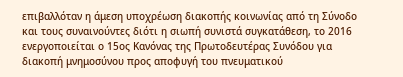επιβαλλόταν η άμεση υποχρέωση διακοπής κοινωνίας από τη Σύνοδο και τους συναινούντες διότι η σιωπή συνιστά συγκατάθεση, το 2016 ενεργοποιείται ο 15ος Κανόνας της Πρωτοδευτέρας Συνόδου για διακοπή μνημοσύνου προς αποφυγή του πνευματικού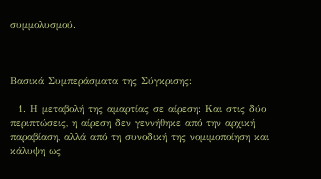συμμολυσμού.



Βασικά Συμπεράσματα της Σύγκρισης:

  1. Η μεταβολή της αμαρτίας σε αίρεση: Και στις δύο περιπτώσεις, η αίρεση δεν γεννήθηκε από την αρχική παραβίαση, αλλά από τη συνοδική της νομιμοποίηση και κάλυψη ως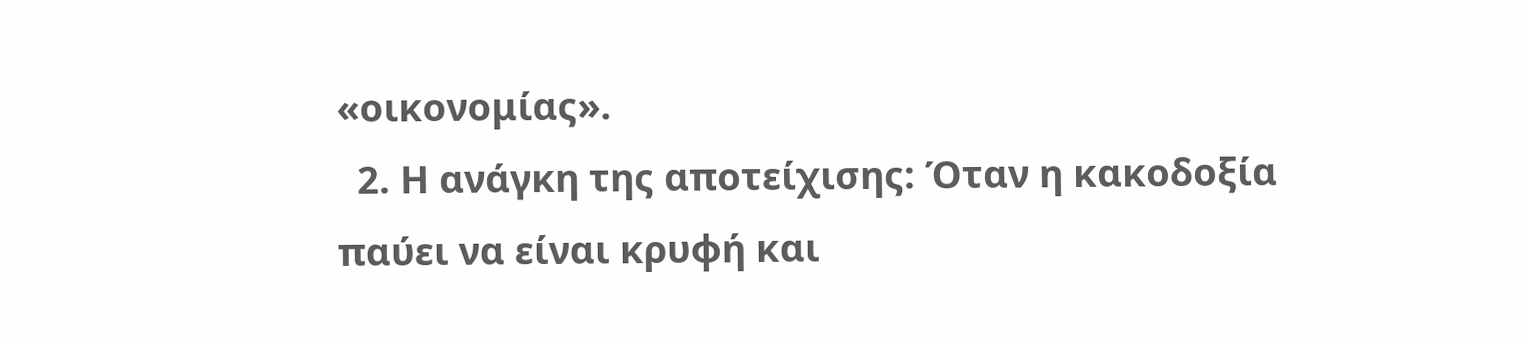«οικονομίας».
  2. Η ανάγκη της αποτείχισης: Όταν η κακοδοξία παύει να είναι κρυφή και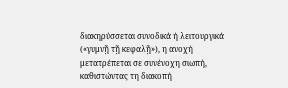διακηρύσσεται συνοδικά ή λειτουργικά («γυμνῇ τῇ κεφαλῇ»), η ανοχή μετατρέπεται σε συνένοχη σιωπή, καθιστώντας τη διακοπή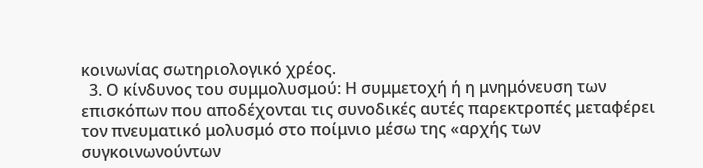κοινωνίας σωτηριολογικό χρέος.
  3. Ο κίνδυνος του συμμολυσμού: Η συμμετοχή ή η μνημόνευση των επισκόπων που αποδέχονται τις συνοδικές αυτές παρεκτροπές μεταφέρει τον πνευματικό μολυσμό στο ποίμνιο μέσω της «αρχής των συγκοινωνούντων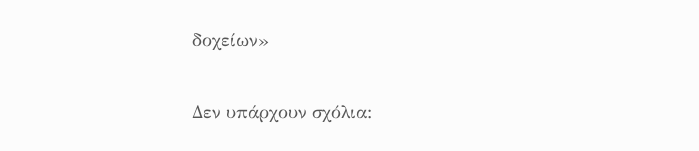δοχείων»

Δεν υπάρχουν σχόλια: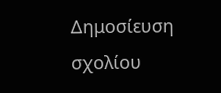Δημοσίευση σχολίου